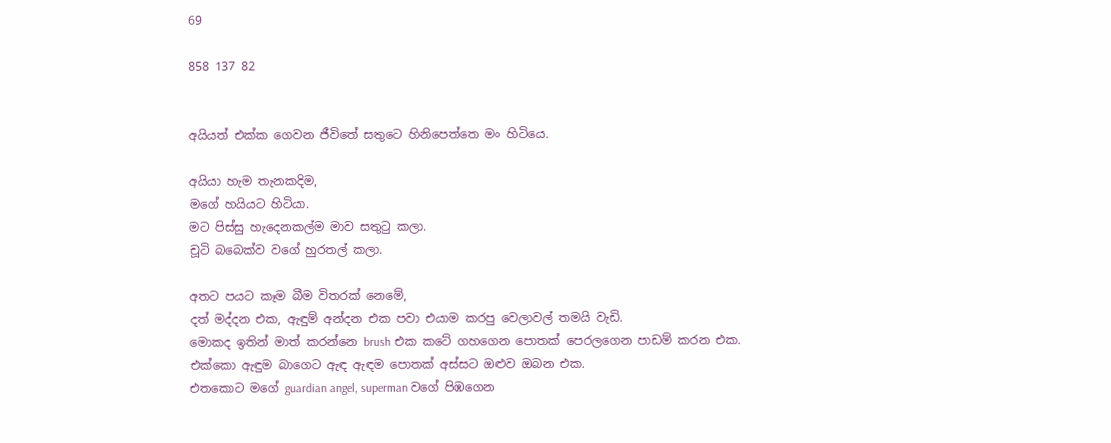69

858 137 82


අයියත් එක්ක ගෙවන ජීවිතේ සතුටෙ හිනිපෙත්තෙ මං හිටියෙ.

අයියා හැම තැනකදිම,
මගේ හයියට හිටියා.
මට පිස්සු හැදෙනකල්ම මාව සතුටු කලා.
චූටි බබෙක්ව වගේ හුරතල් කලා.

අතට පයට කෑම බීම විතරක් නෙමේ,
දත් මද්දන එක, ඇඳුම් අන්දන එක පවා එයාම කරපු වෙලාවල් තමයි වැඩි.
මොකද ඉතින් මාත් කරන්නෙ brush එක කටේ ගහගෙන පොතක් පෙරලගෙන පාඩම් කරන එක.
එක්කො ඇඳුම බාගෙට ඇඳ ඇඳම පොතක් අස්සට ඔළුව ඔබන එක.
එතකොට මගේ guardian angel, superman වගේ පිඹගෙන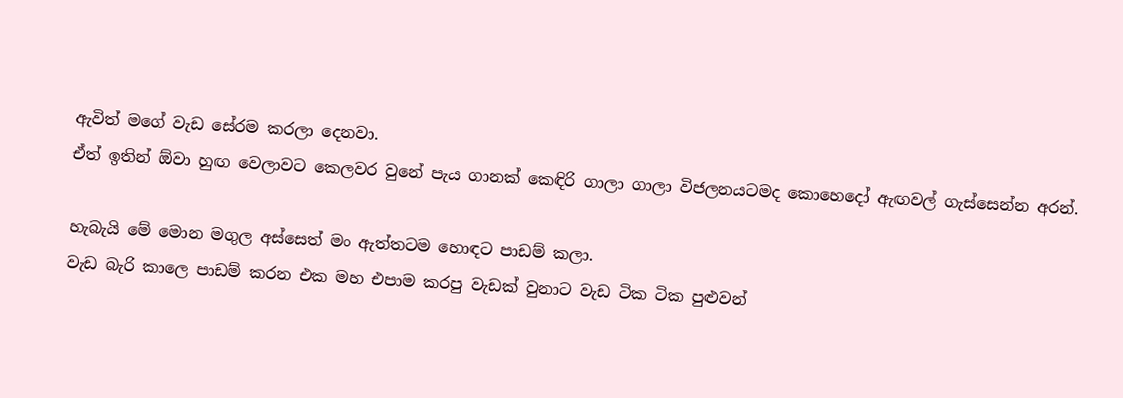ඇවිත් මගේ වැඩ සේරම කරලා දෙනවා.
ඒත් ඉතින් ඕවා හුඟ වෙලාවට කෙලවර වුනේ පැය ගානක් කෙඳිරි ගාලා ගාලා විජලනයටමද කොහෙදෝ ඇඟවල් ගැස්සෙන්න අරන්.

හැබැයි මේ මොන මගුල අස්සෙත් මං ඇත්තටම හොඳට පාඩම් කලා.
වැඩ බැරි කාලෙ පාඩම් කරන එක මහ එපාම කරපු වැඩක් වුනාට වැඩ ටික ටික පුළුවන්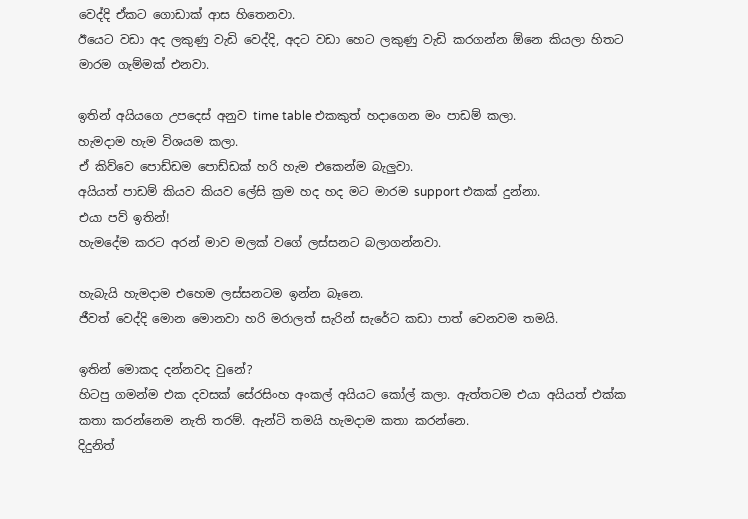වෙද්දි ඒකට ගොඩාක් ආස හිතෙනවා.
ඊයෙට වඩා අද ලකුණු වැඩි වෙද්දි, අදට වඩා හෙට ලකුණු වැඩි කරගන්න ඕනෙ කියලා හිතට මාරම ගැම්මක් එනවා.

ඉතින් අයියගෙ උපදෙස් අනුව time table එකකුත් හදාගෙන මං පාඩම් කලා.
හැමදාම හැම විශයම කලා.
ඒ කිව්වෙ පොඩ්ඩම පොඩ්ඩක් හරි හැම එකෙන්ම බැලුවා.
අයියත් පාඩම් කියව කියව ලේසි ක්‍රම හද හද මට මාරම support එකක් දුන්නා.
එයා පව් ඉතින්!
හැමදේම කරට අරන් මාව මලක් වගේ ලස්සනට බලාගන්නවා.

හැබැයි හැමදාම එහෙම ලස්සනටම ඉන්න බෑනෙ.
ජීවත් වෙද්දි මොන මොනවා හරි මරාලත් සැරින් සැරේට කඩා පාත් වෙනවම තමයි.

ඉතින් මොකද දන්නවද වුනේ?
හිටපු ගමන්ම එක දවසක් සේරසිංහ අංකල් අයියට කෝල් කලා. ඇත්තටම එයා අයියත් එක්ක කතා කරන්නෙම නැති තරම්. ඇන්ටි තමයි හැමදාම කතා කරන්නෙ.
දිදුනිත්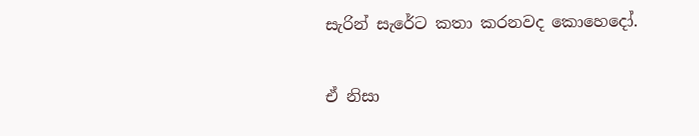සැරින් සැරේට කතා කරනවද කොහෙදෝ.

ඒ නිසා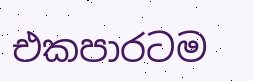එකපාරටම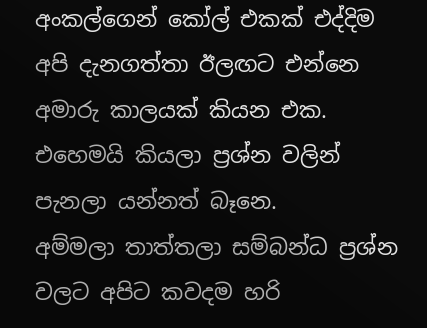අංකල්ගෙන් කෝල් එකක් එද්දිම අපි දැනගත්තා ඊලඟට එන්නෙ අමාරු කාලයක් කියන එක.
එහෙමයි කියලා ප්‍රශ්න වලින් පැනලා යන්නත් බෑනෙ.
අම්මලා තාත්තලා සම්බන්ධ ප්‍රශ්න වලට අපිට කවදම හරි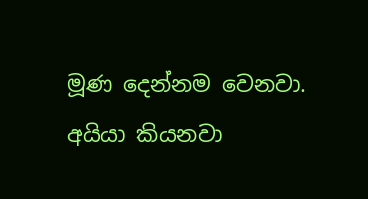මූණ දෙන්නම වෙනවා.
අයියා කියනවා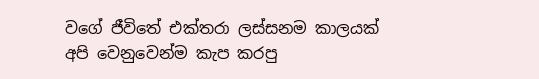වගේ ජීවිතේ එක්තරා ලස්සනම කාලයක් අපි වෙනුවෙන්ම කැප කරපු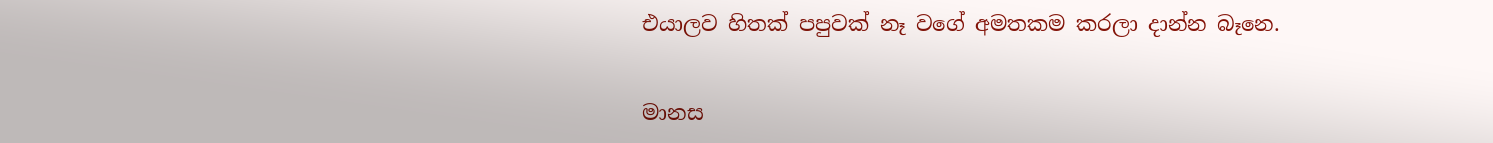එයාලව හිතක් පපුවක් නෑ වගේ අමතකම කරලා දාන්න බෑනෙ.

මානස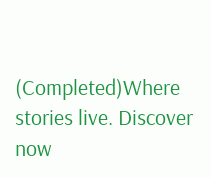(Completed)Where stories live. Discover now